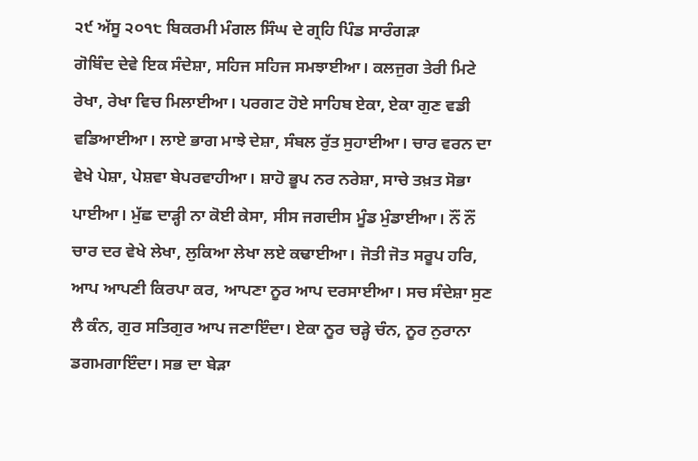੨੯ ਅੱਸੂ ੨੦੧੮ ਬਿਕਰਮੀ ਮੰਗਲ ਸਿੰਘ ਦੇ ਗ੍ਰਹਿ ਪਿੰਡ ਸਾਰੰਗੜਾ
ਗੋਬਿੰਦ ਦੇਵੇ ਇਕ ਸੰਦੇਸ਼ਾ, ਸਹਿਜ ਸਹਿਜ ਸਮਝਾਈਆ। ਕਲਜੁਗ ਤੇਰੀ ਮਿਟੇ ਰੇਖਾ, ਰੇਖਾ ਵਿਚ ਮਿਲਾਈਆ। ਪਰਗਟ ਹੋਏ ਸਾਹਿਬ ਏਕਾ, ਏਕਾ ਗੁਣ ਵਡੀ ਵਡਿਆਈਆ। ਲਾਏ ਭਾਗ ਮਾਝੇ ਦੇਸ਼ਾ, ਸੰਬਲ ਰੁੱਤ ਸੁਹਾਈਆ। ਚਾਰ ਵਰਨ ਦਾ ਵੇਖੇ ਪੇਸ਼ਾ, ਪੇਸ਼ਵਾ ਬੇਪਰਵਾਹੀਆ। ਸ਼ਾਹੋ ਭੂਪ ਨਰ ਨਰੇਸ਼ਾ, ਸਾਚੇ ਤਖ਼ਤ ਸੋਭਾ ਪਾਈਆ। ਮੁੱਛ ਦਾੜ੍ਹੀ ਨਾ ਕੋਈ ਕੇਸਾ, ਸੀਸ ਜਗਦੀਸ ਮੂੰਡ ਮੁੰਡਾਈਆ। ਨੌਂ ਨੌਂ ਚਾਰ ਦਰ ਵੇਖੇ ਲੇਖਾ, ਲੁਕਿਆ ਲੇਖਾ ਲਏ ਕਢਾਈਆ। ਜੋਤੀ ਜੋਤ ਸਰੂਪ ਹਰਿ, ਆਪ ਆਪਣੀ ਕਿਰਪਾ ਕਰ, ਆਪਣਾ ਨੂਰ ਆਪ ਦਰਸਾਈਆ। ਸਚ ਸੰਦੇਸ਼ਾ ਸੁਣ ਲੈ ਕੰਨ, ਗੁਰ ਸਤਿਗੁਰ ਆਪ ਜਣਾਇੰਦਾ। ਏਕਾ ਨੂਰ ਚੜ੍ਹੇ ਚੰਨ, ਨੂਰ ਨੁਰਾਨਾ ਡਗਮਗਾਇੰਦਾ। ਸਭ ਦਾ ਬੇੜਾ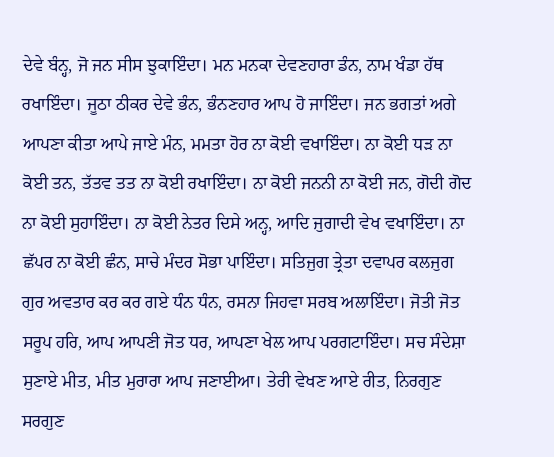ਦੇਵੇ ਬੰਨ੍ਹ, ਜੋ ਜਨ ਸੀਸ ਝੁਕਾਇੰਦਾ। ਮਨ ਮਨਕਾ ਦੇਵਣਹਾਰਾ ਡੰਨ, ਨਾਮ ਖੰਡਾ ਹੱਥ ਰਖਾਇੰਦਾ। ਜੂਠਾ ਠੀਕਰ ਦੇਵੇ ਭੰਨ, ਭੰਨਣਹਾਰ ਆਪ ਹੋ ਜਾਇੰਦਾ। ਜਨ ਭਗਤਾਂ ਅਗੇ ਆਪਣਾ ਕੀਤਾ ਆਪੇ ਜਾਏ ਮੰਨ, ਮਮਤਾ ਹੋਰ ਨਾ ਕੋਈ ਵਖਾਇੰਦਾ। ਨਾ ਕੋਈ ਧੜ ਨਾ ਕੋਈ ਤਨ, ਤੱਤਵ ਤਤ ਨਾ ਕੋਈ ਰਖਾਇੰਦਾ। ਨਾ ਕੋਈ ਜਨਨੀ ਨਾ ਕੋਈ ਜਨ, ਗੋਦੀ ਗੋਦ ਨਾ ਕੋਈ ਸੁਹਾਇੰਦਾ। ਨਾ ਕੋਈ ਨੇਤਰ ਦਿਸੇ ਅਨ੍ਹ, ਆਦਿ ਜੁਗਾਦੀ ਵੇਖ ਵਖਾਇੰਦਾ। ਨਾ ਛੱਪਰ ਨਾ ਕੋਈ ਛੰਨ, ਸਾਚੇ ਮੰਦਰ ਸੋਭਾ ਪਾਇੰਦਾ। ਸਤਿਜੁਗ ਤ੍ਰੇਤਾ ਦਵਾਪਰ ਕਲਜੁਗ ਗੁਰ ਅਵਤਾਰ ਕਰ ਕਰ ਗਏ ਧੰਨ ਧੰਨ, ਰਸਨਾ ਜਿਹਵਾ ਸਰਬ ਅਲਾਇੰਦਾ। ਜੋਤੀ ਜੋਤ ਸਰੂਪ ਹਰਿ, ਆਪ ਆਪਣੀ ਜੋਤ ਧਰ, ਆਪਣਾ ਖੇਲ ਆਪ ਪਰਗਟਾਇੰਦਾ। ਸਚ ਸੰਦੇਸ਼ਾ ਸੁਣਾਏ ਮੀਤ, ਮੀਤ ਮੁਰਾਰਾ ਆਪ ਜਣਾਈਆ। ਤੇਰੀ ਵੇਖਣ ਆਏ ਰੀਤ, ਨਿਰਗੁਣ ਸਰਗੁਣ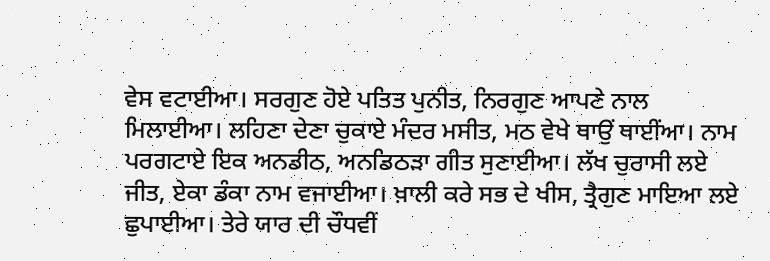ਵੇਸ ਵਟਾਈਆ। ਸਰਗੁਣ ਹੋਏ ਪਤਿਤ ਪੁਨੀਤ, ਨਿਰਗੁਣ ਆਪਣੇ ਨਾਲ ਮਿਲਾਈਆ। ਲਹਿਣਾ ਦੇਣਾ ਚੁਕਾਏ ਮੰਦਰ ਮਸੀਤ, ਮਠ ਵੇਖੇ ਥਾਉਂ ਥਾਈਂਆ। ਨਾਮ ਪਰਗਟਾਏ ਇਕ ਅਨਡੀਠ, ਅਨਡਿਠੜਾ ਗੀਤ ਸੁਣਾਈਆ। ਲੱਖ ਚੁਰਾਸੀ ਲਏ ਜੀਤ, ਏਕਾ ਡੰਕਾ ਨਾਮ ਵਜਾਈਆ। ਖ਼ਾਲੀ ਕਰੇ ਸਭ ਦੇ ਖੀਸ, ਤ੍ਰੈਗੁਣ ਮਾਇਆ ਲਏ ਛੁਪਾਈਆ। ਤੇਰੇ ਯਾਰ ਦੀ ਚੌਧਵੀਂ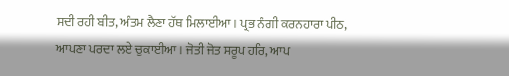ਸਦੀ ਰਹੀ ਬੀਤ, ਅੰਤਮ ਲੈਣਾ ਹੱਥ ਮਿਲਾਈਆ। ਪ੍ਰਭ ਨੰਗੀ ਕਰਨਹਾਰਾ ਪੀਠ, ਆਪਣਾ ਪਰਦਾ ਲਏ ਚੁਕਾਈਆ। ਜੋਤੀ ਜੋਤ ਸਰੂਪ ਹਰਿ, ਆਪ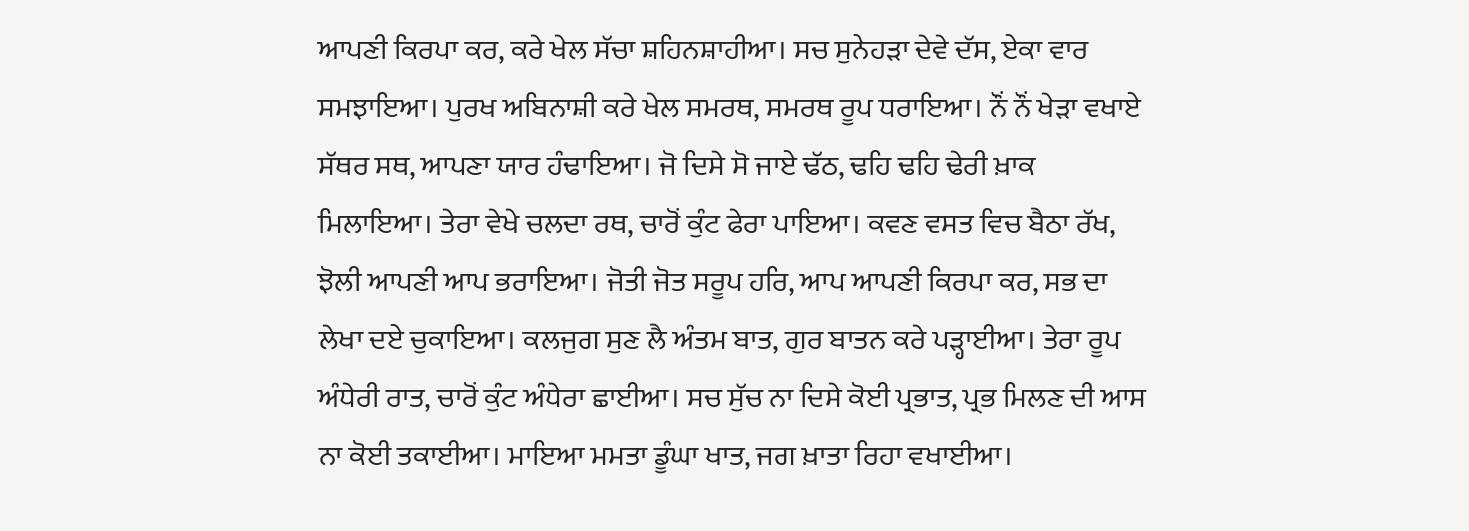ਆਪਣੀ ਕਿਰਪਾ ਕਰ, ਕਰੇ ਖੇਲ ਸੱਚਾ ਸ਼ਹਿਨਸ਼ਾਹੀਆ। ਸਚ ਸੁਨੇਹੜਾ ਦੇਵੇ ਦੱਸ, ਏਕਾ ਵਾਰ ਸਮਝਾਇਆ। ਪੁਰਖ ਅਬਿਨਾਸ਼ੀ ਕਰੇ ਖੇਲ ਸਮਰਥ, ਸਮਰਥ ਰੂਪ ਧਰਾਇਆ। ਨੌਂ ਨੌਂ ਖੇੜਾ ਵਖਾਏ ਸੱਥਰ ਸਥ, ਆਪਣਾ ਯਾਰ ਹੰਢਾਇਆ। ਜੋ ਦਿਸੇ ਸੋ ਜਾਏ ਢੱਠ, ਢਹਿ ਢਹਿ ਢੇਰੀ ਖ਼ਾਕ ਮਿਲਾਇਆ। ਤੇਰਾ ਵੇਖੇ ਚਲਦਾ ਰਥ, ਚਾਰੋਂ ਕੁੰਟ ਫੇਰਾ ਪਾਇਆ। ਕਵਣ ਵਸਤ ਵਿਚ ਬੈਠਾ ਰੱਖ, ਝੋਲੀ ਆਪਣੀ ਆਪ ਭਰਾਇਆ। ਜੋਤੀ ਜੋਤ ਸਰੂਪ ਹਰਿ, ਆਪ ਆਪਣੀ ਕਿਰਪਾ ਕਰ, ਸਭ ਦਾ ਲੇਖਾ ਦਏ ਚੁਕਾਇਆ। ਕਲਜੁਗ ਸੁਣ ਲੈ ਅੰਤਮ ਬਾਤ, ਗੁਰ ਬਾਤਨ ਕਰੇ ਪੜ੍ਹਾਈਆ। ਤੇਰਾ ਰੂਪ ਅੰਧੇਰੀ ਰਾਤ, ਚਾਰੋਂ ਕੁੰਟ ਅੰਧੇਰਾ ਛਾਈਆ। ਸਚ ਸੁੱਚ ਨਾ ਦਿਸੇ ਕੋਈ ਪ੍ਰਭਾਤ, ਪ੍ਰਭ ਮਿਲਣ ਦੀ ਆਸ ਨਾ ਕੋਈ ਤਕਾਈਆ। ਮਾਇਆ ਮਮਤਾ ਡੂੰਘਾ ਖਾਤ, ਜਗ ਖ਼ਾਤਾ ਰਿਹਾ ਵਖਾਈਆ।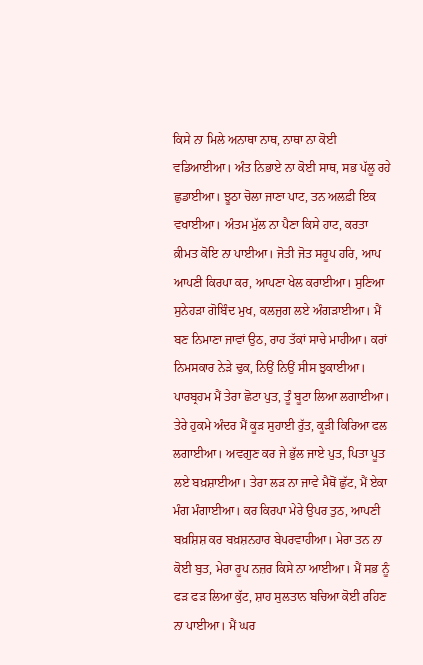ਕਿਸੇ ਨਾ ਮਿਲੇ ਅਨਾਥਾ ਨਾਥ, ਨਾਥਾ ਨਾ ਕੋਈ ਵਡਿਆਈਆ। ਅੰਤ ਨਿਭਾਏ ਨਾ ਕੋਈ ਸਾਥ, ਸਭ ਪੱਲੂ ਰਹੇ ਛੁਡਾਈਆ। ਝੂਠਾ ਚੋਲਾ ਜਾਣਾ ਪਾਟ, ਤਨ ਅਲਫ਼ੀ ਇਕ ਵਖਾਈਆ। ਅੰਤਮ ਮੁੱਲ ਨਾ ਪੈਣਾ ਕਿਸੇ ਹਾਟ, ਕਰਤਾ ਕ਼ੀਮਤ ਕੋਇ ਨਾ ਪਾਈਆ। ਜੋਤੀ ਜੋਤ ਸਰੂਪ ਹਰਿ, ਆਪ ਆਪਣੀ ਕਿਰਪਾ ਕਰ, ਆਪਣਾ ਖੇਲ ਕਰਾਈਆ। ਸੁਣਿਆ ਸੁਨੇਹੜਾ ਗੋਬਿੰਦ ਮੁਖ, ਕਲਜੁਗ ਲਏ ਅੰਗੜਾਈਆ। ਮੈਂ ਬਣ ਨਿਮਾਣਾ ਜਾਵਾਂ ਉਠ, ਰਾਹ ਤੱਕਾਂ ਸਾਚੇ ਮਾਹੀਆ। ਕਰਾਂ ਨਿਮਸਕਾਰ ਨੇੜੇ ਢੁਕ, ਨਿਉਂ ਨਿਉਂ ਸੀਸ ਝੁਕਾਈਆ। ਪਾਰਬ੍ਰਹਮ ਮੈਂ ਤੇਰਾ ਛੋਟਾ ਪੁਤ, ਤੂੰ ਬੂਟਾ ਲਿਆ ਲਗਾਈਆ। ਤੇਰੇ ਹੁਕਮੇ ਅੰਦਰ ਮੈਂ ਕੂੜ ਸੁਹਾਈ ਰੁੱਤ, ਕੂੜੀ ਕਿਰਿਆ ਫਲ ਲਗਾਈਆ। ਅਵਗੁਣ ਕਰ ਜੇ ਭੁੱਲ ਜਾਏ ਪੁਤ, ਪਿਤਾ ਪੂਤ ਲਏ ਬਖ਼ਸ਼ਾਈਆ। ਤੇਰਾ ਲੜ ਨਾ ਜਾਵੇ ਮੈਥੋਂ ਛੁੱਟ, ਮੈਂ ਏਕਾ ਮੰਗ ਮੰਗਾਈਆ। ਕਰ ਕਿਰਪਾ ਮੇਰੇ ਉਪਰ ਤੁਠ, ਆਪਣੀ ਬਖ਼ਸ਼ਿਸ਼ ਕਰ ਬਖ਼ਸ਼ਨਹਾਰ ਬੇਪਰਵਾਹੀਆ। ਮੇਰਾ ਤਨ ਨਾ ਕੋਈ ਬੁਤ, ਮੇਰਾ ਰੂਪ ਨਜ਼ਰ ਕਿਸੇ ਨਾ ਆਈਆ। ਮੈਂ ਸਭ ਨੂੰ ਫੜ ਫੜ ਲਿਆ ਕੁੱਟ, ਸ਼ਾਹ ਸੁਲਤਾਨ ਬਚਿਆ ਕੋਈ ਰਹਿਣ ਨਾ ਪਾਈਆ। ਮੈਂ ਘਰ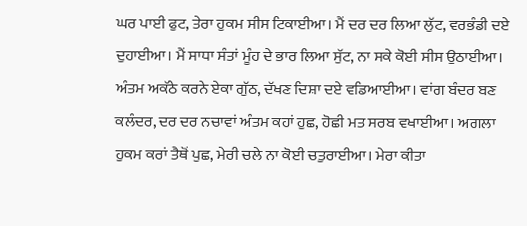ਘਰ ਪਾਈ ਫੁਟ, ਤੇਰਾ ਹੁਕਮ ਸੀਸ ਟਿਕਾਈਆ। ਮੈਂ ਦਰ ਦਰ ਲਿਆ ਲੁੱਟ, ਵਰਭੰਡੀ ਦਏ ਦੁਹਾਈਆ। ਮੈਂ ਸਾਧਾ ਸੰਤਾਂ ਮੂੰਹ ਦੇ ਭਾਰ ਲਿਆ ਸੁੱਟ, ਨਾ ਸਕੇ ਕੋਈ ਸੀਸ ਉਠਾਈਆ। ਅੰਤਮ ਅਕੱਠੇ ਕਰਨੇ ਏਕਾ ਗੁੱਠ, ਦੱਖਣ ਦਿਸ਼ਾ ਦਏ ਵਡਿਆਈਆ। ਵਾਂਗ ਬੰਦਰ ਬਣ ਕਲੰਦਰ, ਦਰ ਦਰ ਨਚਾਵਾਂ ਅੰਤਮ ਕਹਾਂ ਹੁਛ, ਹੋਛੀ ਮਤ ਸਰਬ ਵਖਾਈਆ। ਅਗਲਾ ਹੁਕਮ ਕਰਾਂ ਤੈਥੋਂ ਪੁਛ, ਮੇਰੀ ਚਲੇ ਨਾ ਕੋਈ ਚਤੁਰਾਈਆ। ਮੇਰਾ ਕੀਤਾ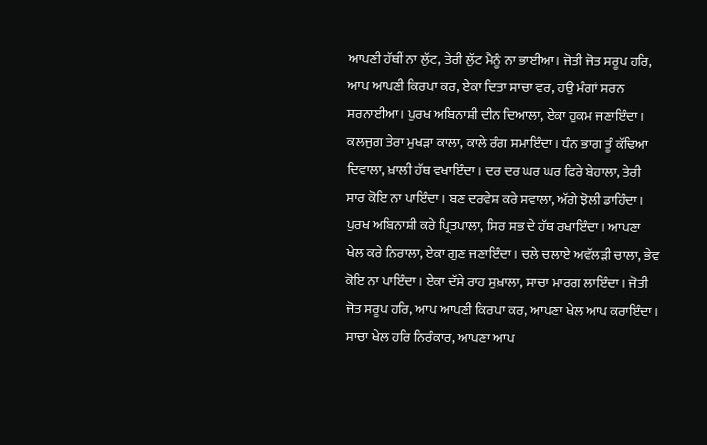ਆਪਣੀ ਹੱਥੀਂ ਨਾ ਲੁੱਟ, ਤੇਰੀ ਲੁੱਟ ਮੈਨੂੰ ਨਾ ਭਾਈਆ। ਜੋਤੀ ਜੋਤ ਸਰੂਪ ਹਰਿ, ਆਪ ਆਪਣੀ ਕਿਰਪਾ ਕਰ, ਏਕਾ ਦਿਤਾ ਸਾਚਾ ਵਰ, ਹਉ ਮੰਗਾਂ ਸਰਨ ਸਰਨਾਈਆ। ਪੁਰਖ ਅਬਿਨਾਸ਼ੀ ਦੀਨ ਦਿਆਲਾ, ਏਕਾ ਹੁਕਮ ਜਣਾਇੰਦਾ। ਕਲਜੁਗ ਤੇਰਾ ਮੁਖੜਾ ਕਾਲਾ, ਕਾਲੇ ਰੰਗ ਸਮਾਇੰਦਾ। ਧੰਨ ਭਾਗ ਤੂੰ ਕੱਢਿਆ ਦਿਵਾਲਾ, ਖ਼ਾਲੀ ਹੱਥ ਵਖਾਇੰਦਾ। ਦਰ ਦਰ ਘਰ ਘਰ ਫਿਰੇ ਬੇਹਾਲਾ, ਤੇਰੀ ਸਾਰ ਕੋਇ ਨਾ ਪਾਇੰਦਾ। ਬਣ ਦਰਵੇਸ਼ ਕਰੇ ਸਵਾਲਾ, ਅੱਗੇ ਝੋਲੀ ਡਾਹਿੰਦਾ। ਪੁਰਖ ਅਬਿਨਾਸ਼ੀ ਕਰੇ ਪ੍ਰਿਤਪਾਲਾ, ਸਿਰ ਸਭ ਦੇ ਹੱਥ ਰਖਾਇੰਦਾ। ਆਪਣਾ ਖੇਲ ਕਰੇ ਨਿਰਾਲਾ, ਏਕਾ ਗੁਣ ਜਣਾਇੰਦਾ। ਚਲੇ ਚਲਾਏ ਅਵੱਲੜੀ ਚਾਲਾ, ਭੇਵ ਕੋਇ ਨਾ ਪਾਇੰਦਾ। ਏਕਾ ਦੱਸੇ ਰਾਹ ਸੁਖ਼ਾਲਾ, ਸਾਚਾ ਮਾਰਗ ਲਾਇੰਦਾ। ਜੋਤੀ ਜੋਤ ਸਰੂਪ ਹਰਿ, ਆਪ ਆਪਣੀ ਕਿਰਪਾ ਕਰ, ਆਪਣਾ ਖੇਲ ਆਪ ਕਰਾਇੰਦਾ। ਸਾਚਾ ਖੇਲ ਹਰਿ ਨਿਰੰਕਾਰ, ਆਪਣਾ ਆਪ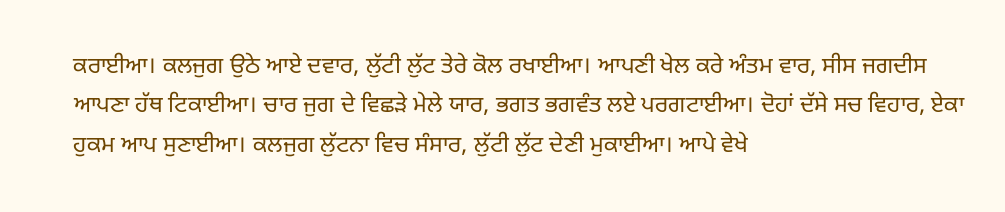ਕਰਾਈਆ। ਕਲਜੁਗ ਉਠੇ ਆਏ ਦਵਾਰ, ਲੁੱਟੀ ਲੁੱਟ ਤੇਰੇ ਕੋਲ ਰਖਾਈਆ। ਆਪਣੀ ਖੇਲ ਕਰੇ ਅੰਤਮ ਵਾਰ, ਸੀਸ ਜਗਦੀਸ ਆਪਣਾ ਹੱਥ ਟਿਕਾਈਆ। ਚਾਰ ਜੁਗ ਦੇ ਵਿਛੜੇ ਮੇਲੇ ਯਾਰ, ਭਗਤ ਭਗਵੰਤ ਲਏ ਪਰਗਟਾਈਆ। ਦੋਹਾਂ ਦੱਸੇ ਸਚ ਵਿਹਾਰ, ਏਕਾ ਹੁਕਮ ਆਪ ਸੁਣਾਈਆ। ਕਲਜੁਗ ਲੁੱਟਨਾ ਵਿਚ ਸੰਸਾਰ, ਲੁੱਟੀ ਲੁੱਟ ਦੇਣੀ ਮੁਕਾਈਆ। ਆਪੇ ਵੇਖੇ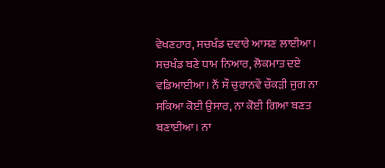ਵੇਖਣਹਾਰ, ਸਚਖੰਡ ਦਵਾਰੇ ਆਸਣ ਲਾਈਆ। ਸਚਖੰਡ ਬਣੇ ਧਾਮ ਨਿਆਰ, ਲੋਕਮਾਤ ਦਏ ਵਡਿਆਈਆ। ਨੌਂ ਸੌ ਚੁਰਾਨਵੇਂ ਚੌਕੜੀ ਜੁਗ ਨਾ ਸਕਿਆ ਕੋਈ ਉਸਾਰ, ਨਾ ਕੋਈ ਗਿਆ ਬਣਤ ਬਣਾਈਆ। ਨਾ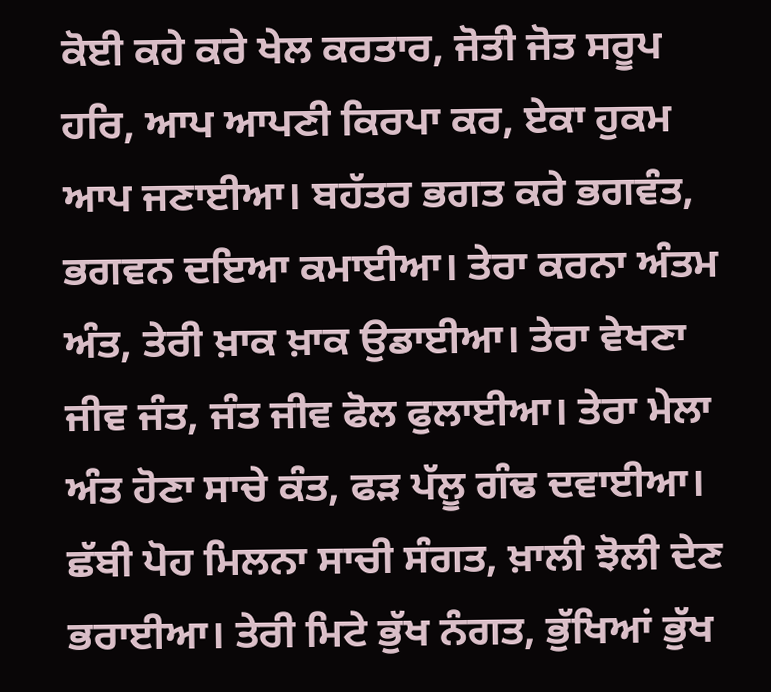ਕੋਈ ਕਹੇ ਕਰੇ ਖੇਲ ਕਰਤਾਰ, ਜੋਤੀ ਜੋਤ ਸਰੂਪ ਹਰਿ, ਆਪ ਆਪਣੀ ਕਿਰਪਾ ਕਰ, ਏਕਾ ਹੁਕਮ ਆਪ ਜਣਾਈਆ। ਬਹੱਤਰ ਭਗਤ ਕਰੇ ਭਗਵੰਤ, ਭਗਵਨ ਦਇਆ ਕਮਾਈਆ। ਤੇਰਾ ਕਰਨਾ ਅੰਤਮ ਅੰਤ, ਤੇਰੀ ਖ਼ਾਕ ਖ਼ਾਕ ਉਡਾਈਆ। ਤੇਰਾ ਵੇਖਣਾ ਜੀਵ ਜੰਤ, ਜੰਤ ਜੀਵ ਫੋਲ ਫੁਲਾਈਆ। ਤੇਰਾ ਮੇਲਾ ਅੰਤ ਹੋਣਾ ਸਾਚੇ ਕੰਤ, ਫੜ ਪੱਲੂ ਗੰਢ ਦਵਾਈਆ। ਛੱਬੀ ਪੋਹ ਮਿਲਨਾ ਸਾਚੀ ਸੰਗਤ, ਖ਼ਾਲੀ ਝੋਲੀ ਦੇਣ ਭਰਾਈਆ। ਤੇਰੀ ਮਿਟੇ ਭੁੱਖ ਨੰਗਤ, ਭੁੱਖਿਆਂ ਭੁੱਖ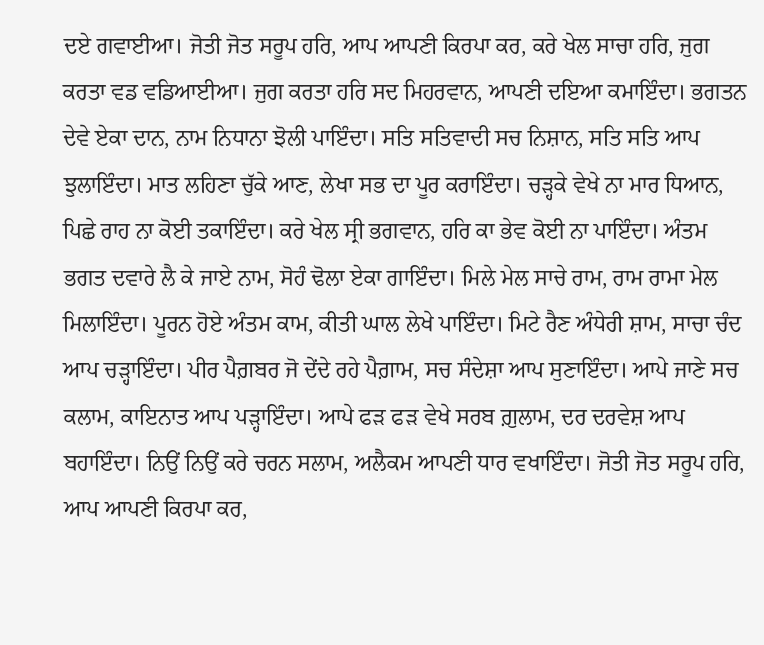ਦਏ ਗਵਾਈਆ। ਜੋਤੀ ਜੋਤ ਸਰੂਪ ਹਰਿ, ਆਪ ਆਪਣੀ ਕਿਰਪਾ ਕਰ, ਕਰੇ ਖੇਲ ਸਾਚਾ ਹਰਿ, ਜੁਗ ਕਰਤਾ ਵਡ ਵਡਿਆਈਆ। ਜੁਗ ਕਰਤਾ ਹਰਿ ਸਦ ਮਿਹਰਵਾਨ, ਆਪਣੀ ਦਇਆ ਕਮਾਇੰਦਾ। ਭਗਤਨ ਦੇਵੇ ਏਕਾ ਦਾਨ, ਨਾਮ ਨਿਧਾਨਾ ਝੋਲੀ ਪਾਇੰਦਾ। ਸਤਿ ਸਤਿਵਾਦੀ ਸਚ ਨਿਸ਼ਾਨ, ਸਤਿ ਸਤਿ ਆਪ ਝੁਲਾਇੰਦਾ। ਮਾਤ ਲਹਿਣਾ ਚੁੱਕੇ ਆਣ, ਲੇਖਾ ਸਭ ਦਾ ਪੂਰ ਕਰਾਇੰਦਾ। ਚੜ੍ਹਕੇ ਵੇਖੇ ਨਾ ਮਾਰ ਧਿਆਨ, ਪਿਛੇ ਰਾਹ ਨਾ ਕੋਈ ਤਕਾਇੰਦਾ। ਕਰੇ ਖੇਲ ਸ੍ਰੀ ਭਗਵਾਨ, ਹਰਿ ਕਾ ਭੇਵ ਕੋਈ ਨਾ ਪਾਇੰਦਾ। ਅੰਤਮ ਭਗਤ ਦਵਾਰੇ ਲੈ ਕੇ ਜਾਏ ਨਾਮ, ਸੋਹੰ ਢੋਲਾ ਏਕਾ ਗਾਇੰਦਾ। ਮਿਲੇ ਮੇਲ ਸਾਚੇ ਰਾਮ, ਰਾਮ ਰਾਮਾ ਮੇਲ ਮਿਲਾਇੰਦਾ। ਪੂਰਨ ਹੋਏ ਅੰਤਮ ਕਾਮ, ਕੀਤੀ ਘਾਲ ਲੇਖੇ ਪਾਇੰਦਾ। ਮਿਟੇ ਰੈਣ ਅੰਧੇਰੀ ਸ਼ਾਮ, ਸਾਚਾ ਚੰਦ ਆਪ ਚੜ੍ਹਾਇੰਦਾ। ਪੀਰ ਪੈਗ਼ਬਰ ਜੋ ਦੇਂਦੇ ਰਹੇ ਪੈਗ਼ਾਮ, ਸਚ ਸੰਦੇਸ਼ਾ ਆਪ ਸੁਣਾਇੰਦਾ। ਆਪੇ ਜਾਣੇ ਸਚ ਕਲਾਮ, ਕਾਇਨਾਤ ਆਪ ਪੜ੍ਹਾਇੰਦਾ। ਆਪੇ ਫੜ ਫੜ ਵੇਖੇ ਸਰਬ ਗ਼ੁਲਾਮ, ਦਰ ਦਰਵੇਸ਼ ਆਪ ਬਹਾਇੰਦਾ। ਨਿਉਂ ਨਿਉਂ ਕਰੇ ਚਰਨ ਸਲਾਮ, ਅਲੈਕਮ ਆਪਣੀ ਧਾਰ ਵਖਾਇੰਦਾ। ਜੋਤੀ ਜੋਤ ਸਰੂਪ ਹਰਿ, ਆਪ ਆਪਣੀ ਕਿਰਪਾ ਕਰ,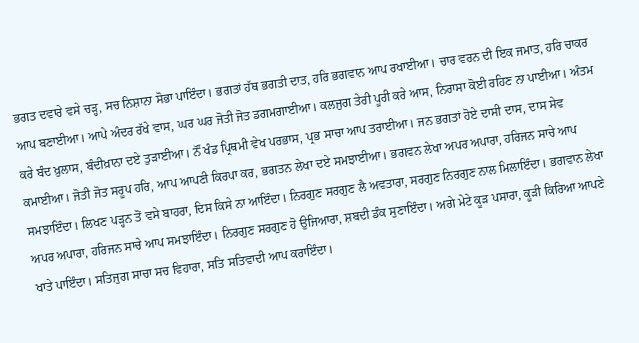ਭਗਤ ਦਵਾਰੇ ਵਸੇ ਚੜ੍ਹ, ਸਚ ਨਿਸ਼ਾਨਾ ਸੋਭਾ ਪਾਇੰਦਾ। ਭਗਤਾਂ ਹੱਥ ਭਗਤੀ ਦਾਤ, ਹਰਿ ਭਗਵਾਨ ਆਪ ਰਖਾਈਆ। ਚਾਰ ਵਰਨ ਦੀ ਇਕ ਜਮਾਤ, ਹਰਿ ਚਾਕਰ ਆਪ ਬਣਾਈਆ। ਆਪੇ ਅੰਦਰ ਰੱਖੇ ਵਾਸ, ਘਰ ਘਰ ਜੋਤੀ ਜੋਤ ਡਗਮਗਾਈਆ। ਕਲਜੁਗ ਤੇਰੀ ਪੂਰੀ ਕਰੇ ਆਸ, ਨਿਰਾਸਾ ਕੋਈ ਰਹਿਣ ਨਾ ਪਾਈਆ। ਅੰਤਮ ਕਰੇ ਬੰਦ ਖ਼ੁਲਾਸ, ਬੰਦੀਖ਼ਾਨਾ ਦਏ ਤੁੜਾਈਆ। ਨੌਂ ਖੰਡ ਪ੍ਰਿਥਮੀ ਵੇਖ ਪਰਭਾਸ, ਪ੍ਰਭ ਸਾਚਾ ਆਪ ਤਰਾਈਆ। ਜਨ ਭਗਤਾਂ ਹੋਏ ਦਾਸੀ ਦਾਸ, ਦਾਸ ਸੇਵ ਕਮਾਈਆ। ਜੋਤੀ ਜੋਤ ਸਰੂਪ ਹਰਿ, ਆਪ ਆਪਣੀ ਕਿਰਪਾ ਕਰ, ਭਗਤਨ ਲੇਖਾ ਦਏ ਸਮਝਾਈਆ। ਭਗਵਨ ਲੇਖਾ ਅਪਰ ਅਪਾਰਾ, ਹਰਿਜਨ ਸਾਚੇ ਆਪ ਸਮਝਾਇੰਦਾ। ਲਿਖਣ ਪੜ੍ਹਨ ਤੋਂ ਵਸੇ ਬਾਹਰਾ, ਦਿਸ ਕਿਸੇ ਨਾ ਆਇੰਦਾ। ਨਿਰਗੁਣ ਸਰਗੁਣ ਲੈ ਅਵਤਾਰਾ, ਸਰਗੁਣ ਨਿਰਗੁਣ ਨਾਲ ਮਿਲਾਇੰਦਾ। ਭਗਵਾਨ ਲੇਖਾ ਅਪਰ ਅਪਾਰਾ, ਹਰਿਜਨ ਸਾਚੇ ਆਪ ਸਮਝਾਇੰਦਾ। ਨਿਰਗੁਣ ਸਰਗੁਣ ਹੋ ਉਜਿਆਰਾ, ਸ਼ਬਦੀ ਡੰਕ ਸੁਣਾਇੰਦਾ। ਅਗੇ ਮੇਟੇ ਕੂੜ ਪਸਾਰਾ, ਕੂੜੀ ਕਿਰਿਆ ਆਪਣੇ ਖਾਤੇ ਪਾਇੰਦਾ। ਸਤਿਜੁਗ ਸਾਚਾ ਸਚ ਵਿਹਾਰਾ, ਸਤਿ ਸਤਿਵਾਦੀ ਆਪ ਕਰਾਇੰਦਾ।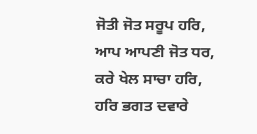ਜੋਤੀ ਜੋਤ ਸਰੂਪ ਹਰਿ, ਆਪ ਆਪਣੀ ਜੋਤ ਧਰ, ਕਰੇ ਖੇਲ ਸਾਚਾ ਹਰਿ, ਹਰਿ ਭਗਤ ਦਵਾਰੇ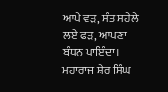ਆਪੇ ਵੜ, ਸੰਤ ਸਹੇਲੇ ਲਏ ਫੜ, ਆਪਣਾ ਬੰਧਨ ਪਾਇੰਦਾ। ਮਹਾਰਾਜ ਸ਼ੇਰ ਸਿੰਘ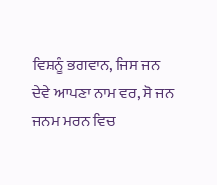ਵਿਸ਼ਨੂੰ ਭਗਵਾਨ, ਜਿਸ ਜਨ ਦੇਵੇ ਆਪਣਾ ਨਾਮ ਵਰ, ਸੋ ਜਨ ਜਨਮ ਮਰਨ ਵਿਚ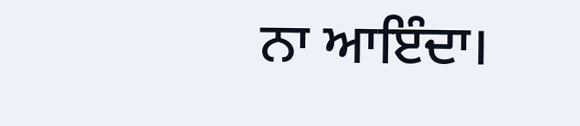ਨਾ ਆਇੰਦਾ।